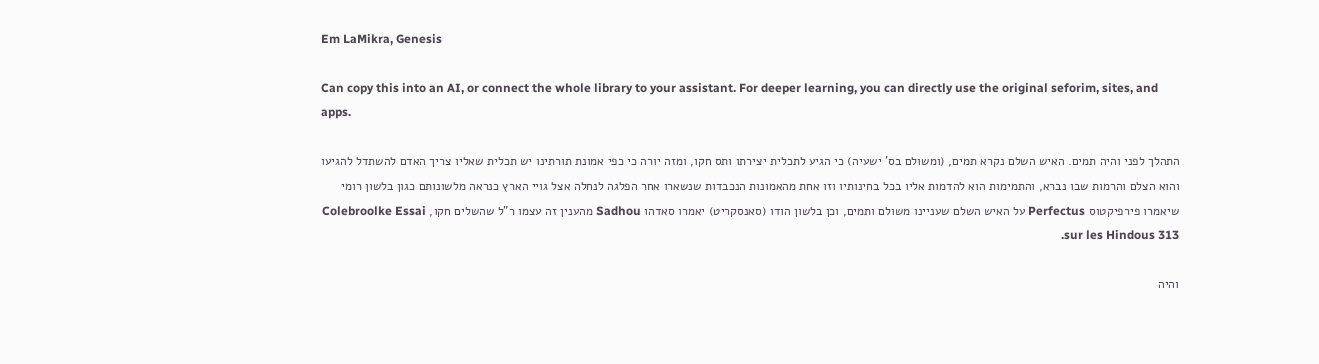Em LaMikra, Genesis

Can copy this into an AI, or connect the whole library to your assistant. For deeper learning, you can directly use the original seforim, sites, and apps.

התהלך לפני והיה תמים. האיש השלם נקרא תמים, (ומשולם בס' ישעיה) כי הגיע לתכלית יצירתו ותס חקו, ומזה יורה כי כפי אמונת תורתינו יש תכלית שאליו צריך האדם להשתדל להגיעו והוא הצלם והרמות שבו נברא, והתמימות הוא להדמות אליו בכל בחינותיו וזו אחת מהאמונות הנכבדות שנשארו אחר הפלגה לנחלה אצל גויי הארץ כנראה מלשונותם כגון בלשון רומי שיאמרו פירפיקטוס Perfectus על האיש השלם שעניינו משולם ותמים, וכן בלשון הודו (סאנסקריט) יאמרו סאדהו Sadhou מהענין זה עצמו ר"ל שהשלים חקו, Colebroolke Essai sur les Hindous 313.

והיה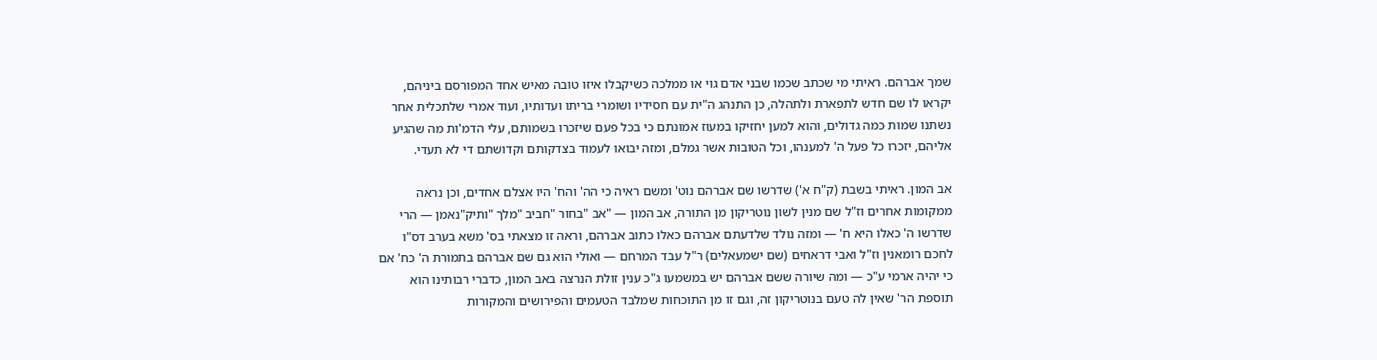שמך אברהם. ראיתי מי שכתב שכמו שבני אדם גוי או ממלכה כשיקבלו איזו טובה מאיש אחד המפורסם ביניהם, יקראו לו שם חדש לתפארת ולתהלה, כן התנהג ה"ית עם חסידיו ושומרי בריתו ועדותיו, ועוד אמרי שלתכלית אחר נשתנו שמות כמה גדולים, והוא למען יחזיקו במעוז אמונתם כי בכל פעם שיזכרו בשמותם, עלי הדמ'ות מה שהגיע אליהם, יזכרו כל פעל ה' למענהו, וכל הטובות אשר גמלם, ומזה יבואו לעמוד בצדקותם וקדושתם די לא תעדי.

אב המון. ראיתי בשבת (ק"ח א') שדרשו שם אברהם נוט' ומשם ראיה כי הה' והח' היו אצלם אחדים, וכן נראה ממקומות אחרים וז"ל שם מנין לשון נוטריקון מן התורה, אב המון — "אב "בחור "חביב "מלך "ותיק"נאמן — הרי שדרשו ה' כאלו היא ח' — ומזה נולד שלדעתם אברהם כאלו כתוב אברהם, וראה זו מצאתי בס' משא בערב דס"ו לחכם רומאנין וז"ל ואבי דראחים (שם ישמעאלים) ר"ל עבד המרחם — ואולי הוא גם שם אברהם בתמורת ה' כח' אם כי יהיה ארמי ע"כ — ומה שיורה ששם אברהם יש במשמעו ג"כ ענין זולת הנרצה באב המון, כדברי רבותינו הוא תוספת הר' שאין לה טעם בנוטריקון זה, וגם זו מן התוכחות שמלבד הטעמים והפירושים והמקורות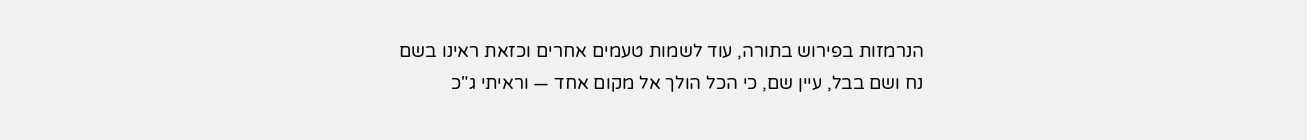הנרמזות בפירוש בתורה, עוד לשמות טעמים אחרים וכזאת ראינו בשם נח ושם בבל, עיין שם, כי הכל הולך אל מקום אחד — וראיתי ג"כ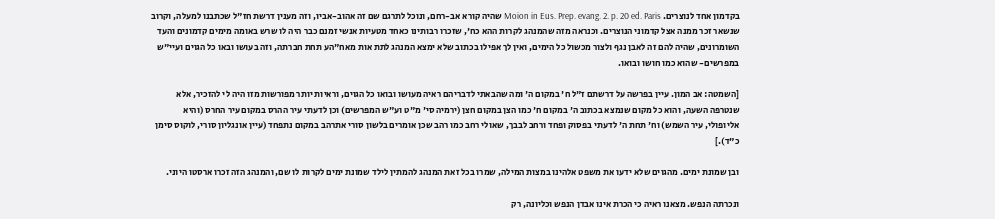בקדמון אחד לנוצרים. Moion in Eus. Prep. evang. 2. p. 20 ed. Paris שהיה קורא אב-רחם, ונוכל לתרגם שם זה אהוב-אביו, וזה מענין דרשת חז"ל שכתבנו למעלה, וקרוב שנשאר זכר ממנה אצל קדמוני הנוצרים. וכנראה מזה שהמנהג לקרות ההא כח', שזכרו רבותינו כאחד מטעיות אנשי זמנם כבר היה לו שרש באומה מימים קדמונים והעד השומרונים, שהיה להם זה לאבן נגף ולצור מכשול כל הימים, ואין לך אפילו בכתוב שלא ימצא המנהג לתת אות מאח"הע תחת חברתה, וזה בעושו ובאו כל הגוים ועיי"ש במפרשים- שהוא כמו חושו ובואו.

[השמטה: אב המון. עיין בפרשה על דרשתם ז"ל ח' במקום ה' ומה שהבאתי לדבריהם ראיה מעושו ובואו כל הגוים, וראיות יותר מפורשות מזו היה לי להזכיר, אלא שנטרפה השעה, והוא כל מקום שנמצא בכתוב ה' במקום ח' כמו הצן במקום חצן (ירמיה סי' מ"ט וע"ש המפרשים) וכן לדעתי עיר ההרס במקום עיר החרס (והיא אליופולי, עיר השמש) וח' תחת ה' לדעתי בפסוק ופחד ורחב לבבך, שאולי רחב כמו רהב שכן אומרים בלשון סורי אתרהב במקום נתפחד (עיין אונגליון סורי, לוקוס סימן כ"ד).]

ובן שמונת ימים. מהגוים שלא ידעו את משפט אלהינו במצות המילה, שמרו בכל זאת המנהג להמתין לילד שמונת ימים לקרות לו שם, והמנהג הזה זכרו ארסטו היוני.

ונכרתה הנפש. מצאנו ראיה כי הכרת אינו אבדן הנפש וכליונה, רק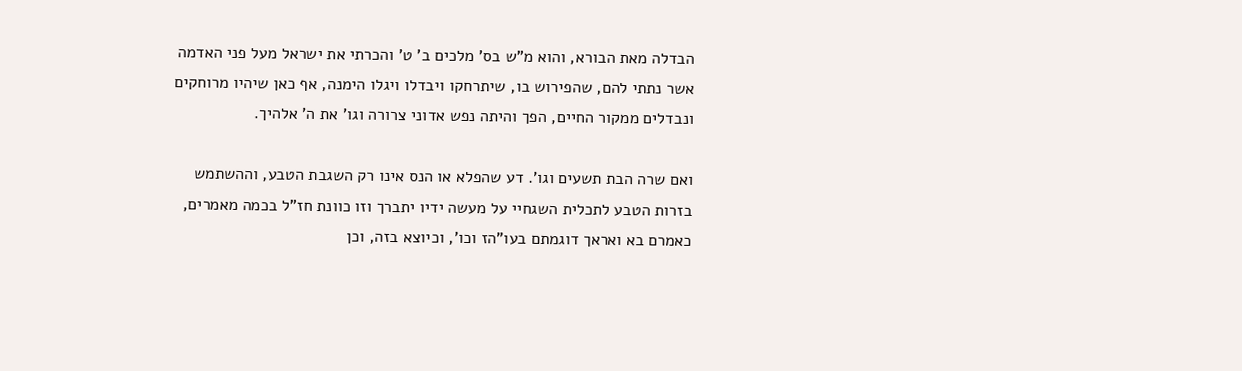הבדלה מאת הבורא, והוא מ"ש בס' מלכים ב' ט' והכרתי את ישראל מעל פני האדמה אשר נתתי להם, שהפירוש בו, שיתרחקו ויבדלו ויגלו הימנה, אף כאן שיהיו מרוחקים ונבדלים ממקור החיים, הפך והיתה נפש אדוני צרורה וגו' את ה' אלהיך.

ואם שרה הבת תשעים וגו'. דע שהפלא או הנס אינו רק השגבת הטבע, וההשתמש בזרות הטבע לתכלית השגחיי על מעשה ידיו יתברך וזו כוונת חז"ל בכמה מאמרים, כאמרם בא ואראך דוגמתם בעו"הז וכו', וכיוצא בזה, וכן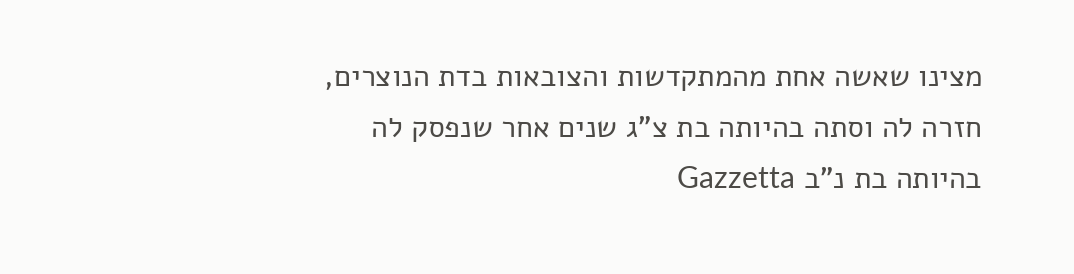מצינו שאשה אחת מהמתקדשות והצובאות בדת הנוצרים, חזרה לה וסתה בהיותה בת צ"ג שנים אחר שנפסק לה בהיותה בת נ"ב Gazzetta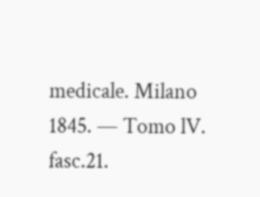medicale. Milano 1845. — Tomo lV. fasc.21.